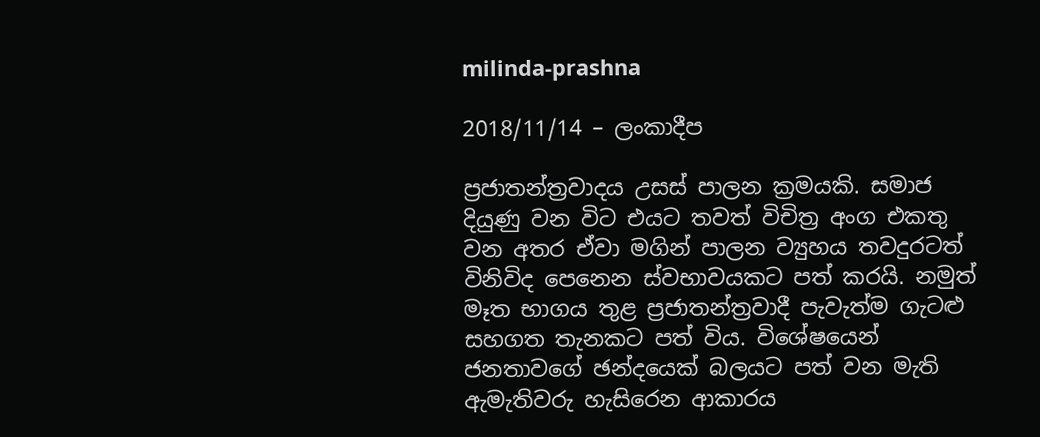milinda-prashna

2018/11/14 – ලංකාදීප

ප්‍රජාතන්ත්‍රවාදය උසස් පාලන ක්‍රමයකි. සමාජ දියුණු වන විට එයට තවත් විචිත්‍ර අංග එකතු වන අතර ඒවා මගින් පාලන ව්‍යුහය තවදුරටත් විනිවිද පෙනෙන ස්වභාවයකට පත් කරයි. නමුත් මෑත භාගය තුළ ප්‍රජාතන්ත්‍රවාදී පැවැත්ම ගැටළු සහගත තැනකට පත් විය. විශේෂයෙන් ජනතාවගේ ඡන්දයෙක් බලයට පත් වන මැති ඇමැතිවරු හැසිරෙන ආකාරය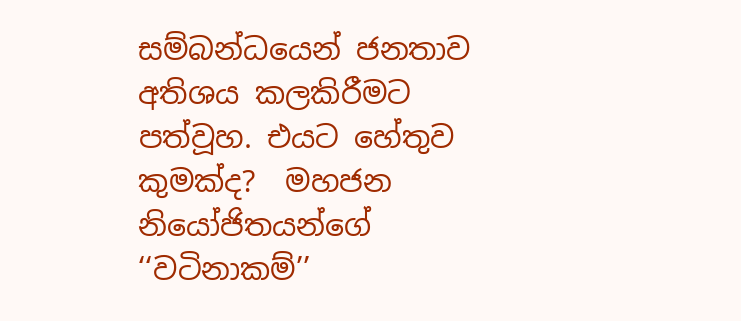සම්බන්ධයෙන් ජනතාව අතිශය කලකිරීමට පත්වූහ. එයට හේතුව කුමක්ද?  මහජන නියෝජිතයන්ගේ ‘‘වටිනාකම්’’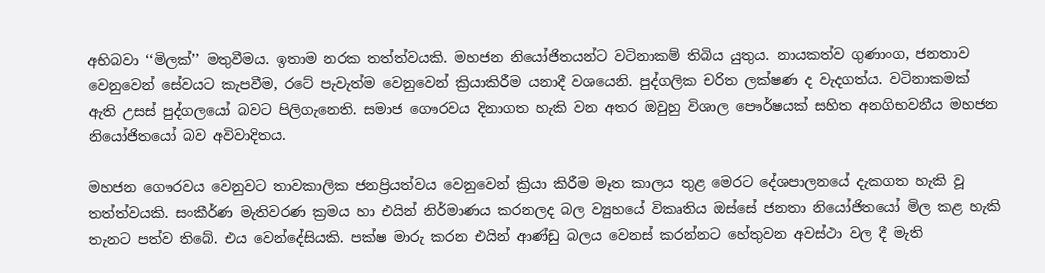අභිබවා ‘‘මිලක්’’ මතුවීමය. ඉතාම නරක තත්ත්වයකි. මහජන නියෝජිතයන්ට වටිනාකම් තිබිය යුතුය. නායකත්ව ගුණාංග, ජනතාව වෙනුවෙන් සේවයට කැපවීම, රටේ පැවැත්ම වෙනුවෙන් ක්‍රියාකිරීම යනාදී වශයෙනි. පුද්ගලික චරිත ලක්ෂණ ද වැදගත්ය. වටිනාකමක් ඇති උසස් පුද්ගලයෝ බවට පිලිගැනෙති. සමාජ ගෞරවය දිනාගත හැකි වන අතර ඔවුහු විශාල පෞර්ෂයක් සහිත අනගිභවනීය මහජන නියෝජිතයෝ බව අවිවාදිතය.

මහජන ගෞරවය වෙනුවට තාවකාලික ජනප්‍රියත්වය වෙනුවෙන් ක්‍රියා කිරීම මෑත කාලය තුළ මෙරට දේශපාලනයේ දැකගත හැකි වූ තත්ත්වයකි. සංකීර්ණ මැතිවරණ ක්‍රමය හා එයින් නිර්මාණය කරනලද බල ව්‍යුහයේ විකෘතිය ඔස්සේ ජනතා නියෝජිතයෝ මිල කළ හැකි තැනට පත්ව තිබේ. එය වෙන්දේසියකි. පක්ෂ මාරු කරන එයින් ආණ්ඩු බලය වෙනස් කරන්නට හේතුවන අවස්ථා වල දී මැති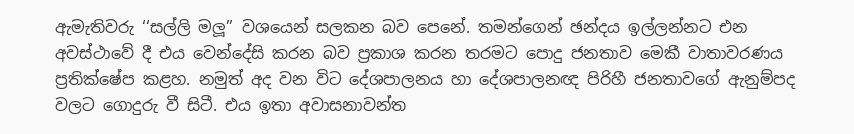ඇමැතිවරු ‘‘සල්ලි මලූ’’ වශයෙන් සලකන බව පෙනේ. තමන්ගෙන් ඡන්දය ඉල්ලන්නට එන අවස්ථාවේ දී එය වෙන්දේසි කරන බව ප්‍රකාශ කරන තරමට පොදු ජනතාව මෙකී වාතාවරණය ප්‍රතික්ෂේප කළහ. නමුත් අද වන විට දේශපාලනය හා දේශපාලනඥ පිරිහී ජනතාවගේ ඇනුම්පද වලට ගොදුරු වී සිටී. එය ඉතා අවාසනාවන්ත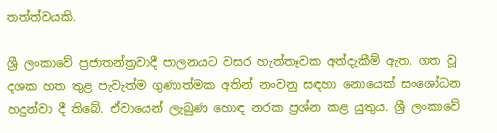තත්ත්වයකි.

ශ්‍රී ලංකාවේ ප්‍රජාතන්ත්‍රවාදී පාලනයට වසර හැත්තෑවක අත්දැකීම් ඇත. ගත වූ දශක හත තුළ පැවැත්ම ගුණාත්මක අතින් නංවනු සඳහා නොයෙක් සංශෝධන හදුන්වා දී තිබේ. ඒවායෙන් ලැබුණ හොඳ නරක ප්‍රශ්න කළ යුතුය. ශ්‍රී ලංකාවේ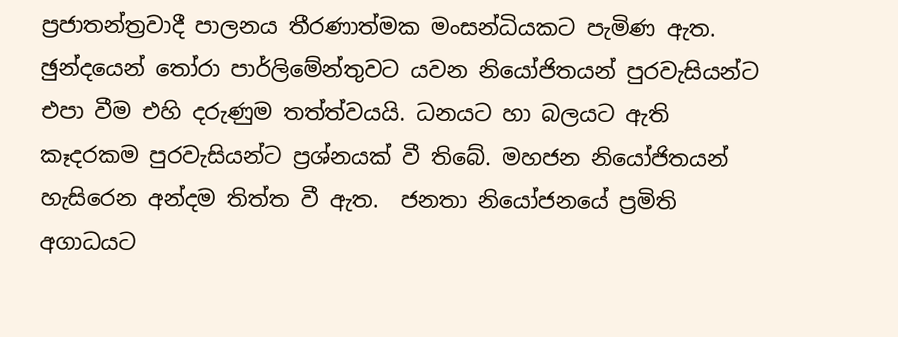ප්‍රජාතන්ත්‍රවාදී පාලනය තීරණාත්මක මංසන්ධියකට පැමිණ ඇත. ඡුන්දයෙන් තෝරා පාර්ලිමේන්තුවට යවන නියෝජිතයන් පුරවැසියන්ට එපා වීම එහි දරුණුම තත්ත්වයයි. ධනයට හා බලයට ඇති කෑදරකම පුරවැසියන්ට ප්‍රශ්නයක් වී තිබේ. මහජන නියෝජිතයන් හැසිරෙන අන්දම තිත්ත වී ඇත.  ජනතා නියෝජනයේ ප්‍රමිති අගාධයට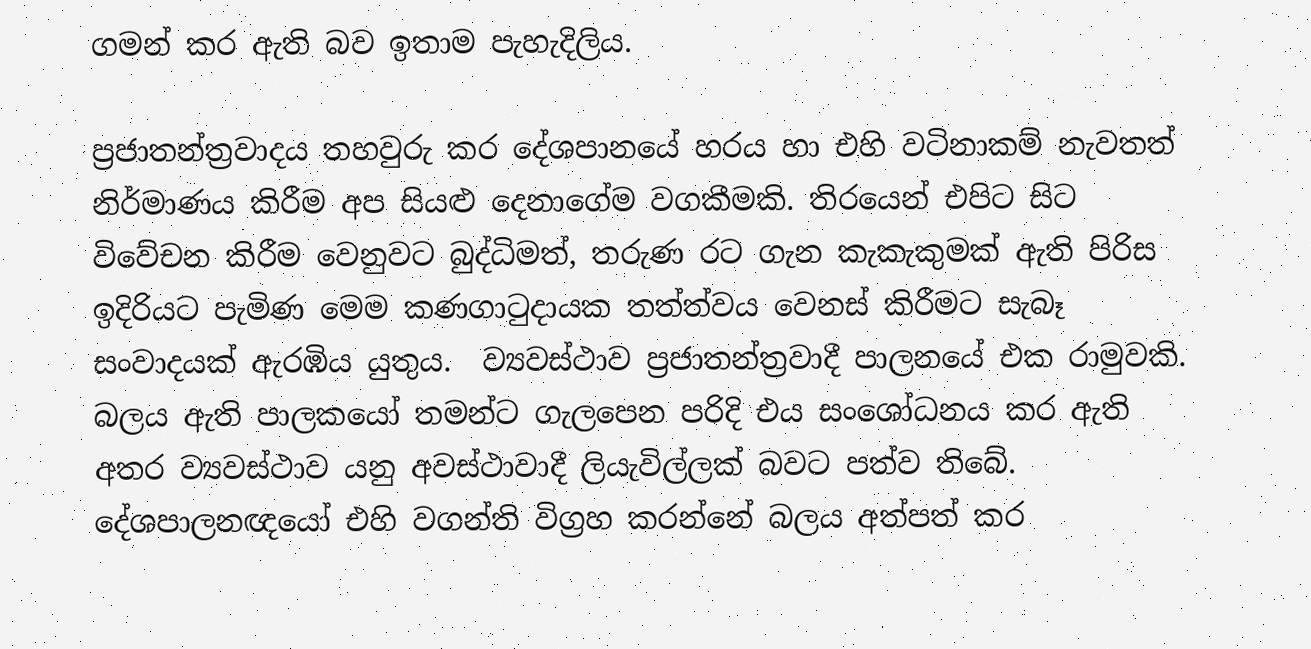ගමන් කර ඇති බව ඉතාම පැහැදිලිය.

ප්‍රජාතන්ත්‍රවාදය තහවුරු කර දේශපානයේ හරය හා එහි වටිනාකම් නැවතත් නිර්මාණය කිරීම අප සියළු දෙනාගේම වගකීමකි. තිරයෙන් එපිට සිට විවේචන කිරීම වෙනුවට බුද්ධිමත්, තරුණ රට ගැන කැකැකුමක් ඇති පිරිස ඉදිරියට පැමිණ මෙම කණගාටුදායක තත්ත්වය වෙනස් කිරීමට සැබෑ සංවාදයක් ඇරඹිය යුතුය.  ව්‍යවස්ථාව ප්‍රජාතන්ත්‍රවාදී පාලනයේ එක රාමුවකි. බලය ඇති පාලකයෝ තමන්ට ගැලපෙන පරිදි එය සංශෝධනය කර ඇති අතර ව්‍යවස්ථාව යනු අවස්ථාවාදී ලියැවිල්ලක් බවට පත්ව තිබේ. දේශපාලනඥයෝ එහි වගන්ති විග්‍රහ කරන්නේ බලය අත්පත් කර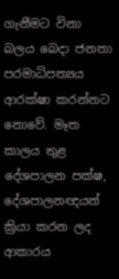ගැනීමට විනා බලය බෙදා ජනතා පරමාධිපත්‍යය ආරක්ෂා කරන්නට නොවේ. මෑත කාලය තුළ දේශපාලන පක්ෂ, දේශපාලනඥයන් ක්‍රියා කරන ලද ආකාරය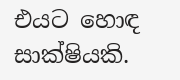එයට හොඳ සාක්ෂියකි.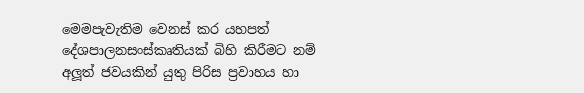මෙමපැවැතිම වෙනස් කර යහපත් දේශපාලනසංස්කෘතියක් බිහි කිරීමට නම් අලූත් ජවයකින් යුතු පිරිස ප්‍රවාහය හා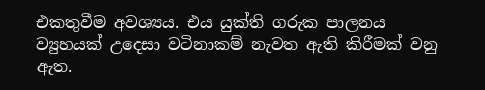එකතුවීම අවශ්‍යය. එය යුක්ති ගරුක පාලනය ව්‍යුහයක් උදෙසා වටිනාකම් නැවත ඇති කිරීමක් වනු ඇත.